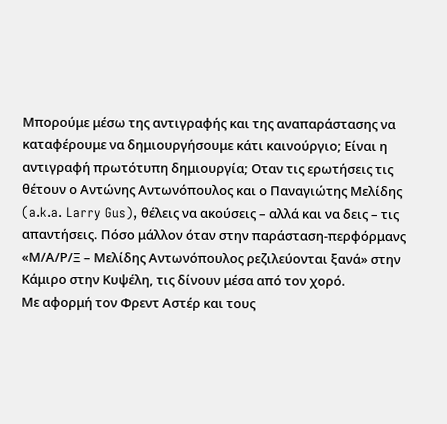Μπορούμε μέσω της αντιγραφής και της αναπαράστασης να καταφέρουμε να δημιουργήσουμε κάτι καινούργιο; Είναι η αντιγραφή πρωτότυπη δημιουργία; Οταν τις ερωτήσεις τις θέτουν ο Αντώνης Αντωνόπουλος και ο Παναγιώτης Μελίδης (a.k.a. Larry Gus), θέλεις να ακούσεις – αλλά και να δεις – τις απαντήσεις. Πόσο μάλλον όταν στην παράσταση-περφόρμανς «Μ/Α/Ρ/Ξ – Μελίδης Αντωνόπουλος ρεζιλεύονται ξανά» στην Κάμιρο στην Κυψέλη, τις δίνουν μέσα από τον χορό.
Με αφορμή τον Φρεντ Αστέρ και τους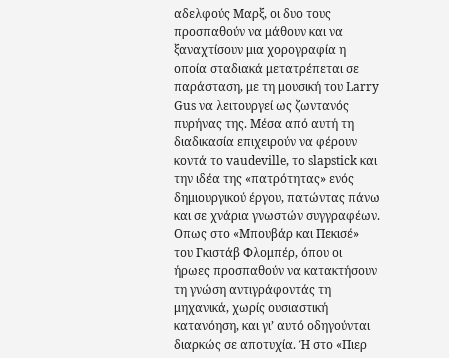αδελφούς Μαρξ, οι δυο τους προσπαθούν να μάθουν και να ξαναχτίσουν μια χορογραφία η οποία σταδιακά μετατρέπεται σε παράσταση, με τη μουσική του Larry Gus να λειτουργεί ως ζωντανός πυρήνας της. Μέσα από αυτή τη διαδικασία επιχειρούν να φέρουν κοντά το vaudeville, το slapstick και την ιδέα της «πατρότητας» ενός δημιουργικού έργου, πατώντας πάνω και σε χνάρια γνωστών συγγραφέων. Οπως στο «Μπουβάρ και Πεκισέ» του Γκιστάβ Φλομπέρ, όπου οι ήρωες προσπαθούν να κατακτήσουν τη γνώση αντιγράφοντάς τη μηχανικά, χωρίς ουσιαστική κατανόηση, και γι’ αυτό οδηγούνται διαρκώς σε αποτυχία. Ή στο «Πιερ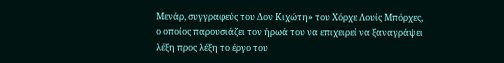Μενάρ, συγγραφεύς του Δον Κιχώτη» του Χόρχε Λουίς Μπόρχες, ο οποίος παρουσιάζει τον ήρωά του να επιχειρεί να ξαναγράψει λέξη προς λέξη το έργο του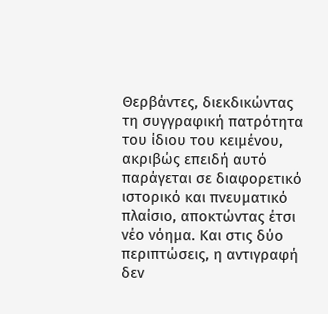Θερβάντες, διεκδικώντας τη συγγραφική πατρότητα του ίδιου του κειμένου, ακριβώς επειδή αυτό παράγεται σε διαφορετικό ιστορικό και πνευματικό πλαίσιο, αποκτώντας έτσι νέο νόημα. Και στις δύο περιπτώσεις, η αντιγραφή δεν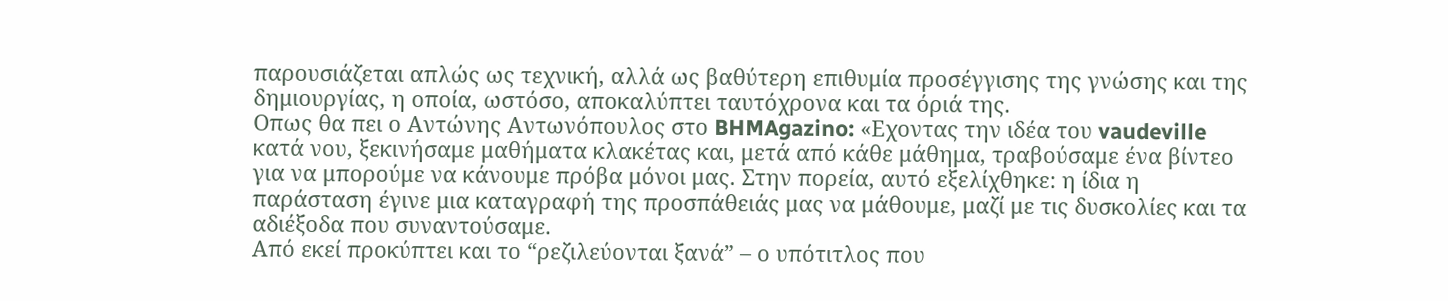παρουσιάζεται απλώς ως τεχνική, αλλά ως βαθύτερη επιθυμία προσέγγισης της γνώσης και της δημιουργίας, η οποία, ωστόσο, αποκαλύπτει ταυτόχρονα και τα όριά της.
Οπως θα πει ο Αντώνης Αντωνόπουλος στο BHMAgazino: «Εχοντας την ιδέα του vaudeville κατά νου, ξεκινήσαμε μαθήματα κλακέτας και, μετά από κάθε μάθημα, τραβούσαμε ένα βίντεο για να μπορούμε να κάνουμε πρόβα μόνοι μας. Στην πορεία, αυτό εξελίχθηκε: η ίδια η παράσταση έγινε μια καταγραφή της προσπάθειάς μας να μάθουμε, μαζί με τις δυσκολίες και τα αδιέξοδα που συναντούσαμε.
Από εκεί προκύπτει και το “ρεζιλεύονται ξανά” – ο υπότιτλος που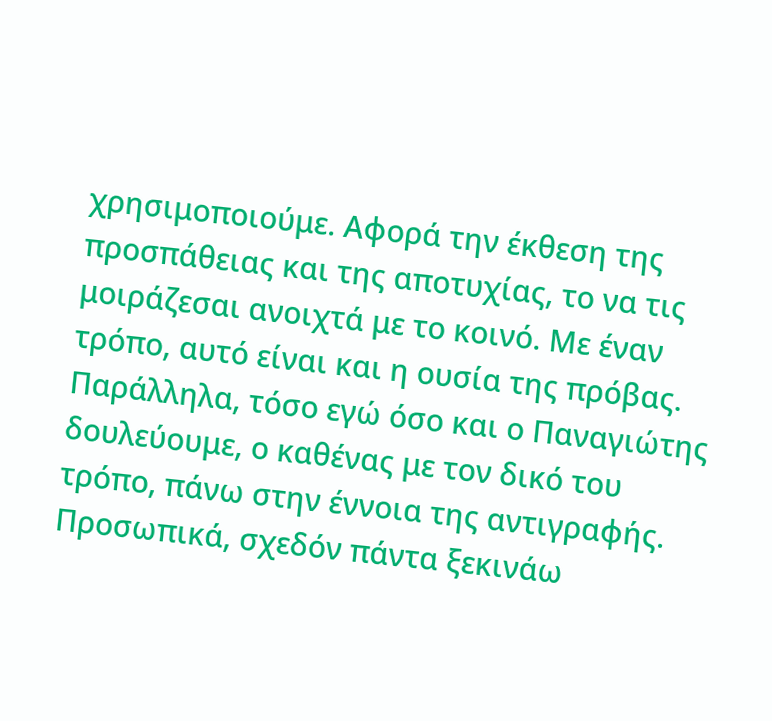χρησιμοποιούμε. Αφορά την έκθεση της προσπάθειας και της αποτυχίας, το να τις μοιράζεσαι ανοιχτά με το κοινό. Με έναν τρόπο, αυτό είναι και η ουσία της πρόβας. Παράλληλα, τόσο εγώ όσο και ο Παναγιώτης δουλεύουμε, ο καθένας με τον δικό του τρόπο, πάνω στην έννοια της αντιγραφής.
Προσωπικά, σχεδόν πάντα ξεκινάω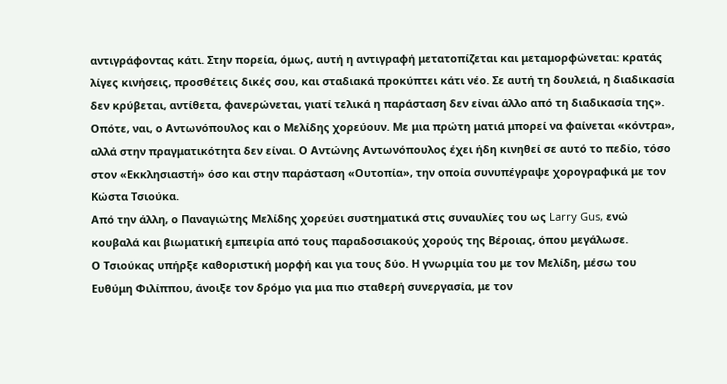αντιγράφοντας κάτι. Στην πορεία, όμως, αυτή η αντιγραφή μετατοπίζεται και μεταμορφώνεται: κρατάς λίγες κινήσεις, προσθέτεις δικές σου, και σταδιακά προκύπτει κάτι νέο. Σε αυτή τη δουλειά, η διαδικασία δεν κρύβεται, αντίθετα, φανερώνεται, γιατί τελικά η παράσταση δεν είναι άλλο από τη διαδικασία της».
Οπότε, ναι, ο Αντωνόπουλος και ο Μελίδης χορεύουν. Με μια πρώτη ματιά μπορεί να φαίνεται «κόντρα», αλλά στην πραγματικότητα δεν είναι. Ο Αντώνης Αντωνόπουλος έχει ήδη κινηθεί σε αυτό το πεδίο, τόσο στον «Εκκλησιαστή» όσο και στην παράσταση «Ουτοπία», την οποία συνυπέγραψε χορογραφικά με τον Κώστα Τσιούκα.
Από την άλλη, ο Παναγιώτης Μελίδης χορεύει συστηματικά στις συναυλίες του ως Larry Gus, ενώ κουβαλά και βιωματική εμπειρία από τους παραδοσιακούς χορούς της Βέροιας, όπου μεγάλωσε.
Ο Τσιούκας υπήρξε καθοριστική μορφή και για τους δύο. Η γνωριμία του με τον Μελίδη, μέσω του Ευθύμη Φιλίππου, άνοιξε τον δρόμο για μια πιο σταθερή συνεργασία, με τον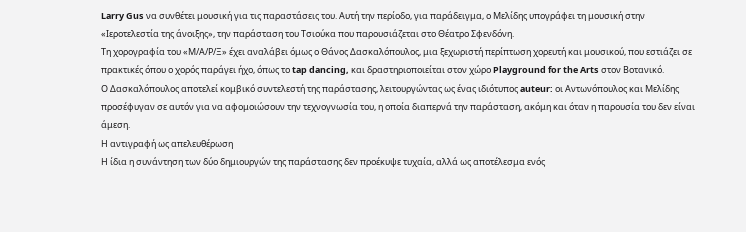Larry Gus να συνθέτει μουσική για τις παραστάσεις του. Αυτή την περίοδο, για παράδειγμα, ο Μελίδης υπογράφει τη μουσική στην «Ιεροτελεστία της άνοιξης», την παράσταση του Τσιούκα που παρουσιάζεται στο Θέατρο Σφενδόνη.
Τη χορογραφία του «Μ/Α/Ρ/Ξ» έχει αναλάβει όμως ο Θάνος Δασκαλόπουλος, μια ξεχωριστή περίπτωση χορευτή και μουσικού, που εστιάζει σε πρακτικές όπου ο χορός παράγει ήχο, όπως το tap dancing, και δραστηριοποιείται στον χώρο Playground for the Arts στον Βοτανικό.
Ο Δασκαλόπουλος αποτελεί κομβικό συντελεστή της παράστασης, λειτουργώντας ως ένας ιδιότυπος auteur: οι Αντωνόπουλος και Μελίδης προσέφυγαν σε αυτόν για να αφομοιώσουν την τεχνογνωσία του, η οποία διαπερνά την παράσταση, ακόμη και όταν η παρουσία του δεν είναι άμεση.
Η αντιγραφή ως απελευθέρωση
Η ίδια η συνάντηση των δύο δημιουργών της παράστασης δεν προέκυψε τυχαία, αλλά ως αποτέλεσμα ενός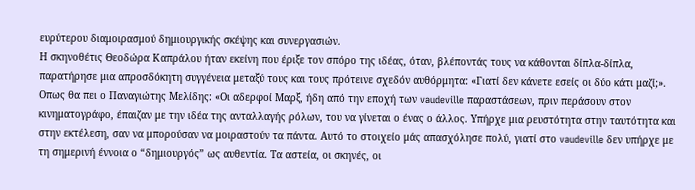ευρύτερου διαμοιρασμού δημιουργικής σκέψης και συνεργασιών.
Η σκηνοθέτις Θεοδώρα Καπράλου ήταν εκείνη που έριξε τον σπόρο της ιδέας, όταν, βλέποντάς τους να κάθονται δίπλα-δίπλα, παρατήρησε μια απροσδόκητη συγγένεια μεταξύ τους και τους πρότεινε σχεδόν αυθόρμητα: «Γιατί δεν κάνετε εσείς οι δύο κάτι μαζί;».
Οπως θα πει ο Παναγιώτης Μελίδης: «Οι αδερφοί Μαρξ, ήδη από την εποχή των vaudeville παραστάσεων, πριν περάσουν στον κινηματογράφο, έπαιζαν με την ιδέα της ανταλλαγής ρόλων, του να γίνεται ο ένας ο άλλος. Υπήρχε μια ρευστότητα στην ταυτότητα και στην εκτέλεση, σαν να μπορούσαν να μοιραστούν τα πάντα. Αυτό το στοιχείο μάς απασχόλησε πολύ, γιατί στο vaudeville δεν υπήρχε με τη σημερινή έννοια ο “δημιουργός” ως αυθεντία. Τα αστεία, οι σκηνές, οι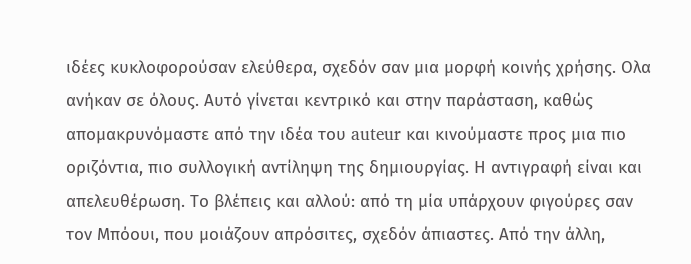ιδέες κυκλοφορούσαν ελεύθερα, σχεδόν σαν μια μορφή κοινής χρήσης. Ολα ανήκαν σε όλους. Αυτό γίνεται κεντρικό και στην παράσταση, καθώς αποµακρυνόµαστε από την ιδέα του auteur και κινούµαστε προς µια πιο οριζόντια, πιο συλλογική αντίληψη της δηµιουργίας. Η αντιγραφή είναι και απελευθέρωση. Το βλέπεις και αλλού: από τη μία υπάρχουν φιγούρες σαν τον Μπόουι, που μοιάζουν απρόσιτες, σχεδόν άπιαστες. Από την άλλη,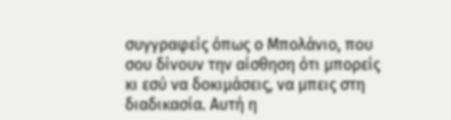συγγραφείς όπως ο Μπολάνιο, που σου δίνουν την αίσθηση ότι μπορείς κι εσύ να δοκιμάσεις, να μπεις στη διαδικασία. Αυτή η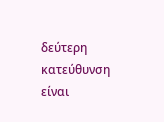δεύτερη κατεύθυνση είναι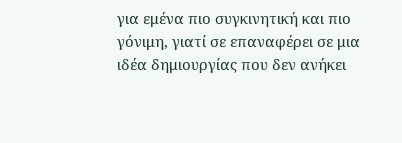για εμένα πιο συγκινητική και πιο γόνιμη, γιατί σε επαναφέρει σε μια ιδέα δημιουργίας που δεν ανήκει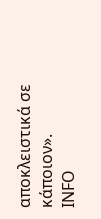αποκλειστικά σε κάποιον».
INFO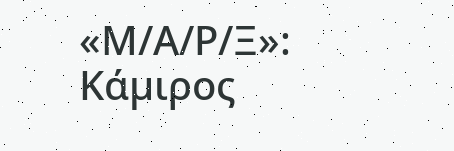«Μ/Α/Ρ/Ξ»: Κάµιρος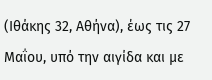(Ιθάκης 32, Αθήνα), έως τις 27 Μαΐου, υπό την αιγίδα και µε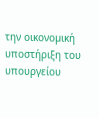την οικονοµική υποστήριξη του υπουργείου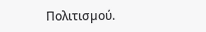Πολιτισµού.